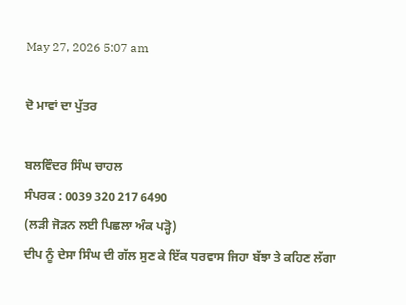May 27, 2026 5:07 am

ਦੋ ਮਾਵਾਂ ਦਾ ਪੁੱਤਰ

ਬਲਵਿੰਦਰ ਸਿੰਘ ਚਾਹਲ
ਸੰਪਰਕ : 0039 320 217 6490
(ਲੜੀ ਜੋੜਨ ਲਈ ਪਿਛਲਾ ਅੰਕ ਪੜ੍ਹੋ)
ਦੀਪ ਨੂੰ ਦੇਸਾ ਸਿੰਘ ਦੀ ਗੱਲ ਸੁਣ ਕੇ ਇੱਕ ਧਰਵਾਸ ਜਿਹਾ ਬੱਝਾ ਤੇ ਕਹਿਣ ਲੱਗਾ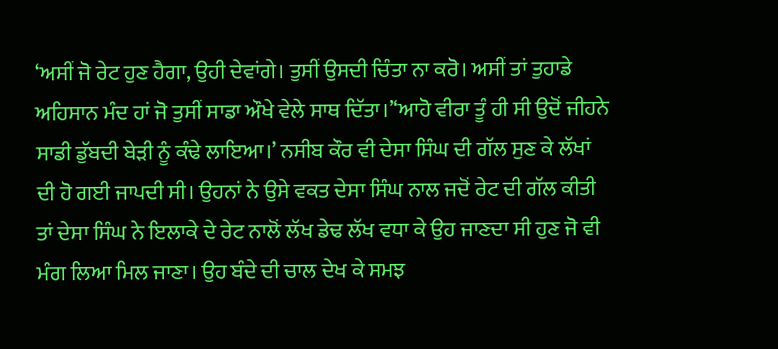‘ਅਸੀਂ ਜੋ ਰੇਟ ਹੁਣ ਹੈਗਾ, ਉਹੀ ਦੇਵਾਂਗੇ। ਤੁਸੀਂ ਉਸਦੀ ਚਿੰਤਾ ਨਾ ਕਰੋ। ਅਸੀਂ ਤਾਂ ਤੁਹਾਡੇ ਅਹਿਸਾਨ ਮੰਦ ਹਾਂ ਜੋ ਤੁਸੀਂ ਸਾਡਾ ਔਖੇ ਵੇਲੇ ਸਾਥ ਦਿੱਤਾ।’‘ਆਹੋ ਵੀਰਾ ਤੂੰ ਹੀ ਸੀ ਉਦੋਂ ਜੀਹਨੇ ਸਾਡੀ ਡੁੱਬਦੀ ਬੇੜੀ ਨੂੰ ਕੰਢੇ ਲਾਇਆ।’ ਨਸੀਬ ਕੌਰ ਵੀ ਦੇਸਾ ਸਿੰਘ ਦੀ ਗੱਲ ਸੁਣ ਕੇ ਲੱਖਾਂ ਦੀ ਹੋ ਗਈ ਜਾਪਦੀ ਸੀ। ਉਹਨਾਂ ਨੇ ਉਸੇ ਵਕਤ ਦੇਸਾ ਸਿੰਘ ਨਾਲ ਜਦੋਂ ਰੇਟ ਦੀ ਗੱਲ ਕੀਤੀ ਤਾਂ ਦੇਸਾ ਸਿੰਘ ਨੇ ਇਲਾਕੇ ਦੇ ਰੇਟ ਨਾਲੋਂ ਲੱਖ ਡੇਢ ਲੱਖ ਵਧਾ ਕੇ ਉਹ ਜਾਣਦਾ ਸੀ ਹੁਣ ਜੋ ਵੀ ਮੰਗ ਲਿਆ ਮਿਲ ਜਾਣਾ। ਉਹ ਬੰਦੇ ਦੀ ਚਾਲ ਦੇਖ ਕੇ ਸਮਝ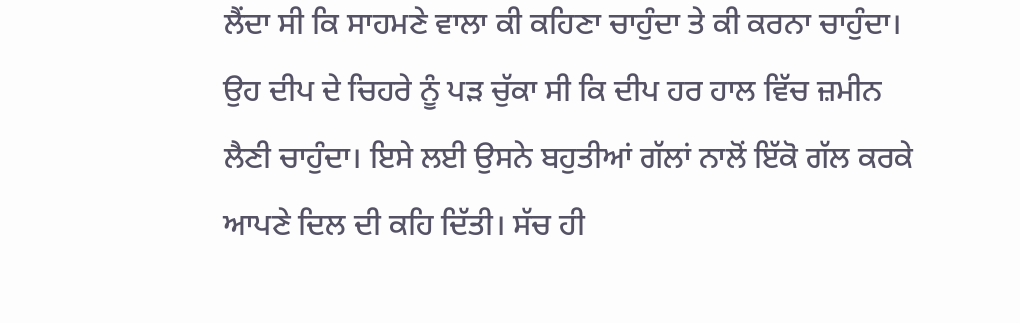ਲੈਂਦਾ ਸੀ ਕਿ ਸਾਹਮਣੇ ਵਾਲਾ ਕੀ ਕਹਿਣਾ ਚਾਹੁੰਦਾ ਤੇ ਕੀ ਕਰਨਾ ਚਾਹੁੰਦਾ। ਉਹ ਦੀਪ ਦੇ ਚਿਹਰੇ ਨੂੰ ਪੜ ਚੁੱਕਾ ਸੀ ਕਿ ਦੀਪ ਹਰ ਹਾਲ ਵਿੱਚ ਜ਼ਮੀਨ ਲੈਣੀ ਚਾਹੁੰਦਾ। ਇਸੇ ਲਈ ਉਸਨੇ ਬਹੁਤੀਆਂ ਗੱਲਾਂ ਨਾਲੋਂ ਇੱਕੋ ਗੱਲ ਕਰਕੇ ਆਪਣੇ ਦਿਲ ਦੀ ਕਹਿ ਦਿੱਤੀ। ਸੱਚ ਹੀ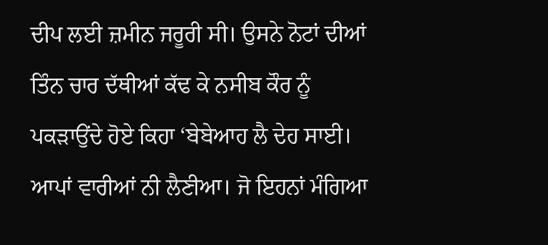ਦੀਪ ਲਈ ਜ਼ਮੀਨ ਜਰੂਰੀ ਸੀ। ਉਸਨੇ ਨੋਟਾਂ ਦੀਆਂ ਤਿੰਨ ਚਾਰ ਦੱਥੀਆਂ ਕੱਢ ਕੇ ਨਸੀਬ ਕੌਰ ਨੂੰ ਪਕੜਾਉਂਦੇ ਹੋਏ ਕਿਹਾ ‘ਬੇਬੇਆਹ ਲੈ ਦੇਹ ਸਾਈ। ਆਪਾਂ ਵਾਰੀਆਂ ਨੀ ਲੈਣੀਆ। ਜੋ ਇਹਨਾਂ ਮੰਗਿਆ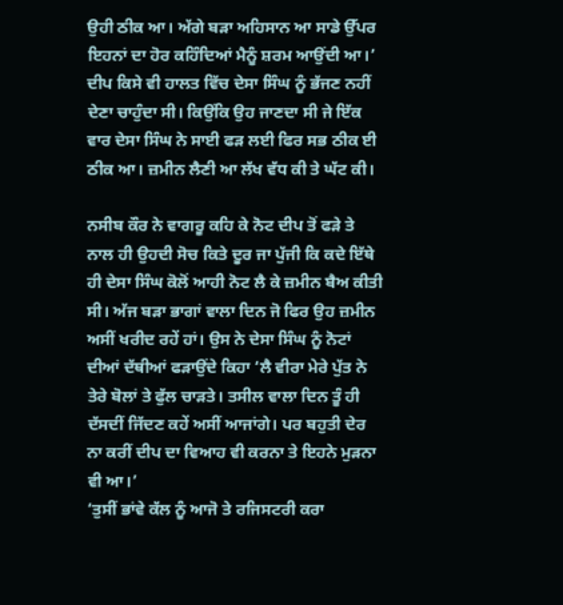ਉਹੀ ਠੀਕ ਆ। ਅੱਗੇ ਬੜਾ ਅਹਿਸਾਨ ਆ ਸਾਡੇ ਉੱਪਰ ਇਹਨਾਂ ਦਾ ਹੋਰ ਕਹਿੰਦਿਆਂ ਮੈਨੂੰ ਸ਼ਰਮ ਆਉਂਦੀ ਆ।’ ਦੀਪ ਕਿਸੇ ਵੀ ਹਾਲਤ ਵਿੱਚ ਦੇਸਾ ਸਿੰਘ ਨੂੰ ਭੱਜਣ ਨਹੀਂ ਦੇਣਾ ਚਾਹੁੰਦਾ ਸੀ। ਕਿਉਂਕਿ ਉਹ ਜਾਣਦਾ ਸੀ ਜੇ ਇੱਕ ਵਾਰ ਦੇਸਾ ਸਿੰਘ ਨੇ ਸਾਈ ਫੜ ਲਈ ਫਿਰ ਸਭ ਠੀਕ ਈ ਠੀਕ ਆ। ਜ਼ਮੀਨ ਲੈਣੀ ਆ ਲੱਖ ਵੱਧ ਕੀ ਤੇ ਘੱਟ ਕੀ।

ਨਸੀਬ ਕੌਰ ਨੇ ਵਾਗਰੂ ਕਹਿ ਕੇ ਨੋਟ ਦੀਪ ਤੋਂ ਫੜੇ ਤੇ ਨਾਲ ਹੀ ਉਹਦੀ ਸੋਚ ਕਿਤੇ ਦੂਰ ਜਾ ਪੁੱਜੀ ਕਿ ਕਦੇ ਇੱਥੇ ਹੀ ਦੇਸਾ ਸਿੰਘ ਕੋਲੋਂ ਆਹੀ ਨੋਟ ਲੈ ਕੇ ਜ਼ਮੀਨ ਬੈਅ ਕੀਤੀ ਸੀ। ਅੱਜ ਬੜਾ ਭਾਗਾਂ ਵਾਲਾ ਦਿਨ ਜੋ ਫਿਰ ਉਹ ਜ਼ਮੀਨ ਅਸੀਂ ਖਰੀਦ ਰਹੇਂ ਹਾਂ। ਉਸ ਨੇ ਦੇਸਾ ਸਿੰਘ ਨੂੰ ਨੋਟਾਂ ਦੀਆਂ ਦੱਥੀਆਂ ਫੜਾਉਂਦੇ ਕਿਹਾ ‘ਲੈ ਵੀਰਾ ਮੇਰੇ ਪੁੱਤ ਨੇ ਤੇਰੇ ਬੋਲਾਂ ਤੇ ਫੁੱਲ ਚਾੜਤੇ। ਤਸੀਲ ਵਾਲਾ ਦਿਨ ਤੂੰ ਹੀ ਦੱਸਦੀਂ ਜਿੱਦਣ ਕਹੇਂ ਅਸੀਂ ਆਜਾਂਗੇ। ਪਰ ਬਹੁਤੀ ਦੇਰ ਨਾ ਕਰੀਂ ਦੀਪ ਦਾ ਵਿਆਹ ਵੀ ਕਰਨਾ ਤੇ ਇਹਨੇ ਮੁੜਨਾ ਵੀ ਆ।’
‘ਤੁਸੀਂ ਭਾਂਵੇ ਕੱਲ ਨੂੰ ਆਜੋ ਤੇ ਰਜਿਸਟਰੀ ਕਰਾ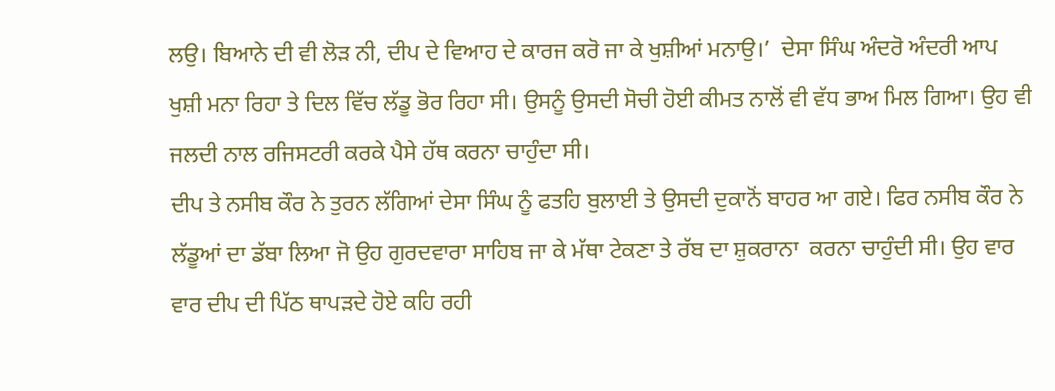ਲਉ। ਬਿਆਨੇ ਦੀ ਵੀ ਲੋੜ ਨੀ, ਦੀਪ ਦੇ ਵਿਆਹ ਦੇ ਕਾਰਜ ਕਰੋ ਜਾ ਕੇ ਖੁਸ਼ੀਆਂ ਮਨਾਉ।’  ਦੇਸਾ ਸਿੰਘ ਅੰਦਰੋ ਅੰਦਰੀ ਆਪ ਖੁਸ਼ੀ ਮਨਾ ਰਿਹਾ ਤੇ ਦਿਲ ਵਿੱਚ ਲੱਡੂ ਭੋਰ ਰਿਹਾ ਸੀ। ਉਸਨੂੰ ਉਸਦੀ ਸੋਚੀ ਹੋਈ ਕੀਮਤ ਨਾਲੋਂ ਵੀ ਵੱਧ ਭਾਅ ਮਿਲ ਗਿਆ। ਉਹ ਵੀ ਜਲਦੀ ਨਾਲ ਰਜਿਸਟਰੀ ਕਰਕੇ ਪੈਸੇ ਹੱਥ ਕਰਨਾ ਚਾਹੁੰਦਾ ਸੀ।
ਦੀਪ ਤੇ ਨਸੀਬ ਕੌਰ ਨੇ ਤੁਰਨ ਲੱਗਿਆਂ ਦੇਸਾ ਸਿੰਘ ਨੂੰ ਫਤਹਿ ਬੁਲਾਈ ਤੇ ਉਸਦੀ ਦੁਕਾਨੋਂ ਬਾਹਰ ਆ ਗਏ। ਫਿਰ ਨਸੀਬ ਕੌਰ ਨੇ ਲੱਡੂਆਂ ਦਾ ਡੱਬਾ ਲਿਆ ਜੋ ਉਹ ਗੁਰਦਵਾਰਾ ਸਾਹਿਬ ਜਾ ਕੇ ਮੱਥਾ ਟੇਕਣਾ ਤੇ ਰੱਬ ਦਾ ਸ਼ੁਕਰਾਨਾ  ਕਰਨਾ ਚਾਹੁੰਦੀ ਸੀ। ਉਹ ਵਾਰ ਵਾਰ ਦੀਪ ਦੀ ਪਿੱਠ ਥਾਪੜਦੇ ਹੋਏ ਕਹਿ ਰਹੀ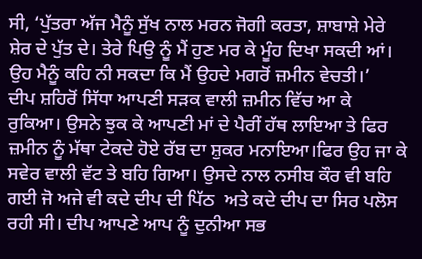ਸੀ, ‘ਪੁੱਤਰਾ ਅੱਜ ਮੈਨੂੰ ਸੁੱਖ ਨਾਲ ਮਰਨ ਜੋਗੀ ਕਰਤਾ, ਸ਼ਾਬਾਸ਼ੇ ਮੇਰੇ ਸ਼ੇਰ ਦੇ ਪੁੱਤ ਦੇ। ਤੇਰੇ ਪਿਉ ਨੂੰ ਮੈਂ ਹੁਣ ਮਰ ਕੇ ਮੂੰਹ ਦਿਖਾ ਸਕਦੀ ਆਂ। ਉਹ ਮੈਨੂੰ ਕਹਿ ਨੀ ਸਕਦਾ ਕਿ ਮੈਂ ਉਹਦੇ ਮਗਰੋਂ ਜ਼ਮੀਨ ਵੇਚਤੀ।’
ਦੀਪ ਸ਼ਹਿਰੋਂ ਸਿੱਧਾ ਆਪਣੀ ਸੜਕ ਵਾਲੀ ਜ਼ਮੀਨ ਵਿੱਚ ਆ ਕੇ ਰੁਕਿਆ। ਉਸਨੇ ਝੁਕ ਕੇ ਆਪਣੀ ਮਾਂ ਦੇ ਪੈਰੀਂ ਹੱਥ ਲਾਇਆ ਤੇ ਫਿਰ ਜ਼ਮੀਨ ਨੂੰ ਮੱਥਾ ਟੇਕਦੇ ਹੋਏ ਰੱਬ ਦਾ ਸ਼ੁਕਰ ਮਨਾਇਆ।ਫਿਰ ਉਹ ਜਾ ਕੇ ਸਵੇਰ ਵਾਲੀ ਵੱਟ ਤੇ ਬਹਿ ਗਿਆ। ਉਸਦੇ ਨਾਲ ਨਸੀਬ ਕੌਰ ਵੀ ਬਹਿ ਗਈ ਜੋ ਅਜੇ ਵੀ ਕਦੇ ਦੀਪ ਦੀ ਪਿੱਠ  ਅਤੇ ਕਦੇ ਦੀਪ ਦਾ ਸਿਰ ਪਲੋਸ ਰਹੀ ਸੀ। ਦੀਪ ਆਪਣੇ ਆਪ ਨੂੰ ਦੁਨੀਆ ਸਭ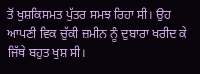ਤੋਂ ਖੁਸ਼ਕਿਸਮਤ ਪੁੱਤਰ ਸਮਝ ਰਿਹਾ ਸੀ। ਉਹ ਆਪਣੀ ਵਿਕ ਚੁੱਕੀ ਜ਼ਮੀਨ ਨੂੰ ਦੁਬਾਰਾ ਖਰੀਦ ਕੇ ਜਿੱਥੇ ਬਹੁਤ ਖੁਸ਼ ਸੀ।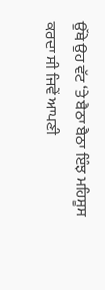ਉੱਥੇ ਉਹ ਵੱਟ ‘ਤੇ ਬੈਠਾ ਬੈਠਾ ਇੰਝ ਮਹਿਸੂਸ ਕਰਦਾ ਸੀ ਜਿਵੇਂ ਆਪਣੀ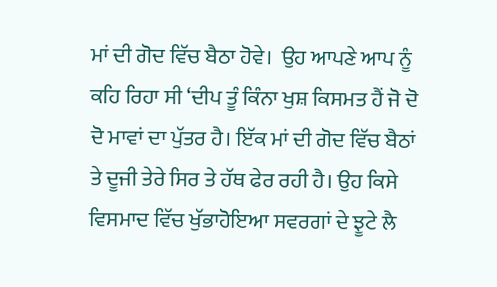ਮਾਂ ਦੀ ਗੋਦ ਵਿੱਚ ਬੈਠਾ ਹੋਵੇ।  ਉਹ ਆਪਣੇ ਆਪ ਨੂੰ ਕਹਿ ਰਿਹਾ ਸੀ ‘ਦੀਪ ਤੂੰ ਕਿੰਨਾ ਖੁਸ਼ ਕਿਸਮਤ ਹੈਂ ਜੋ ਦੋ ਦੋ ਮਾਵਾਂ ਦਾ ਪੁੱਤਰ ਹੈ। ਇੱਕ ਮਾਂ ਦੀ ਗੋਦ ਵਿੱਚ ਬੈਠਾਂ ਤੇ ਦੂਜੀ ਤੇਰੇ ਸਿਰ ਤੇ ਹੱਥ ਫੇਰ ਰਹੀ ਹੈ। ਉਹ ਕਿਸੇ ਵਿਸਮਾਦ ਵਿੱਚ ਖੁੱਭਾਹੋਇਆ ਸਵਰਗਾਂ ਦੇ ਝੂਟੇ ਲੈ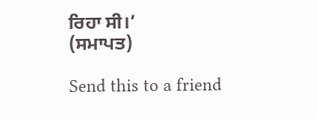ਰਿਹਾ ਸੀ।’
(ਸਮਾਪਤ)

Send this to a friend